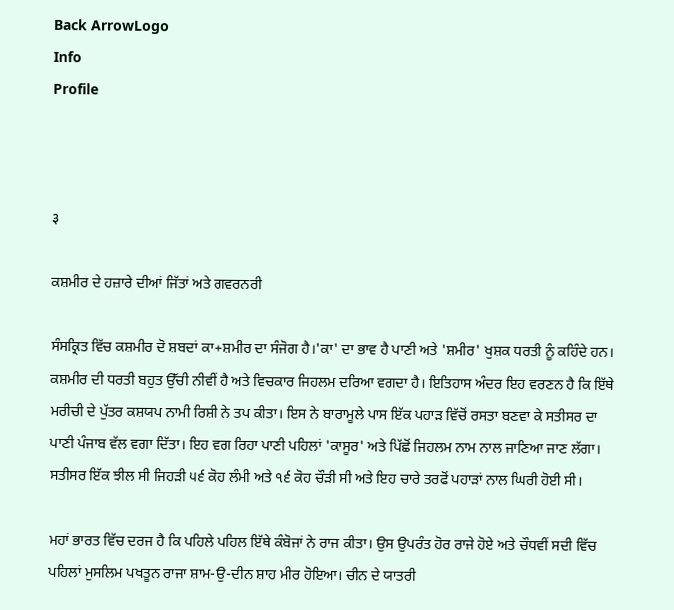Back ArrowLogo
Info
Profile



३

ਕਸ਼ਮੀਰ ਦੇ ਹਜ਼ਾਰੇ ਦੀਆਂ ਜਿੱਤਾਂ ਅਤੇ ਗਵਰਨਰੀ

ਸੰਸਕ੍ਰਿਤ ਵਿੱਚ ਕਸ਼ਮੀਰ ਦੋ ਸ਼ਬਦਾਂ ਕਾ+ਸ਼ਮੀਰ ਦਾ ਸੰਜੋਗ ਹੈ।'ਕਾ' ਦਾ ਭਾਵ ਹੈ ਪਾਣੀ ਅਤੇ 'ਸ਼ਮੀਰ' ਖੁਸ਼ਕ ਧਰਤੀ ਨੂੰ ਕਹਿੰਦੇ ਹਨ। ਕਸ਼ਮੀਰ ਦੀ ਧਰਤੀ ਬਹੁਤ ਉੱਚੀ ਨੀਵੀਂ ਹੈ ਅਤੇ ਵਿਚਕਾਰ ਜਿਹਲਮ ਦਰਿਆ ਵਗਦਾ ਹੈ। ਇਤਿਹਾਸ ਅੰਦਰ ਇਹ ਵਰਣਨ ਹੈ ਕਿ ਇੱਥੇ ਮਰੀਚੀ ਦੇ ਪੁੱਤਰ ਕਸ਼ਯਪ ਨਾਮੀ ਰਿਸ਼ੀ ਨੇ ਤਪ ਕੀਤਾ। ਇਸ ਨੇ ਬਾਰਾਮੂਲੇ ਪਾਸ ਇੱਕ ਪਹਾੜ ਵਿੱਚੋਂ ਰਸਤਾ ਬਣਵਾ ਕੇ ਸਤੀਸਰ ਦਾ ਪਾਣੀ ਪੰਜਾਬ ਵੱਲ ਵਗਾ ਦਿੱਤਾ। ਇਹ ਵਗ ਰਿਹਾ ਪਾਣੀ ਪਹਿਲਾਂ 'ਕਾਸੂਰ' ਅਤੇ ਪਿੱਛੋਂ ਜਿਹਲਮ ਨਾਮ ਨਾਲ ਜਾਣਿਆ ਜਾਣ ਲੱਗਾ। ਸਤੀਸਰ ਇੱਕ ਝੀਲ ਸੀ ਜਿਹੜੀ ੫੬ ਕੋਹ ਲੰਮੀ ਅਤੇ ੧੬ ਕੋਹ ਚੌੜੀ ਸੀ ਅਤੇ ਇਹ ਚਾਰੇ ਤਰਫੋਂ ਪਹਾੜਾਂ ਨਾਲ ਘਿਰੀ ਹੋਈ ਸੀ।

ਮਹਾਂ ਭਾਰਤ ਵਿੱਚ ਦਰਜ ਹੈ ਕਿ ਪਹਿਲੇ ਪਹਿਲ ਇੱਥੇ ਕੰਬੋਜਾਂ ਨੇ ਰਾਜ ਕੀਤਾ। ਉਸ ਉਪਰੰਤ ਹੋਰ ਰਾਜੇ ਹੋਏ ਅਤੇ ਚੌਧਵੀਂ ਸਦੀ ਵਿੱਚ ਪਹਿਲਾਂ ਮੁਸਲਿਮ ਪਖਤੂਨ ਰਾਜਾ ਸ਼ਾਮ-ਉ-ਦੀਨ ਸ਼ਾਹ ਮੀਰ ਹੋਇਆ। ਚੀਨ ਦੇ ਯਾਤਰੀ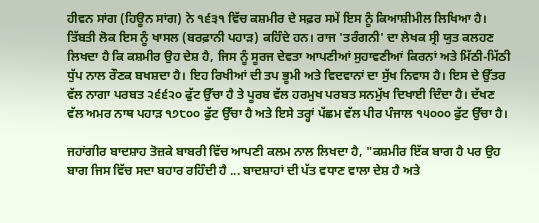ਹੀਵਨ ਸਾਂਗ (ਹਿਊਨ ਸਾਂਗ) ਨੇ ੧੬੩੧ ਵਿੱਚ ਕਸ਼ਮੀਰ ਦੇ ਸਫ਼ਰ ਸਮੇਂ ਇਸ ਨੂੰ ਕਿਆਸ਼ੀਮੀਲ ਲਿਖਿਆ ਹੈ। ਤਿੱਬਤੀ ਲੋਕ ਇਸ ਨੂੰ ਖਾਸਲ (ਬਰਫ਼ਾਨੀ ਪਹਾੜ) ਕਹਿੰਦੇ ਹਨ। ਰਾਜ 'ਤਰੰਗਨੀ' ਦਾ ਲੇਖਕ ਸ੍ਰੀ ਯੁਤ ਕਲਹਣ ਲਿਖਦਾ ਹੈ ਕਿ ਕਸ਼ਮੀਰ ਉਹ ਦੇਸ਼ ਹੈ, ਜਿਸ ਨੂੰ ਸੂਰਜ ਦੇਵਤਾ ਆਪਣੀਆਂ ਸੁਹਾਵਣੀਆਂ ਕਿਰਨਾਂ ਅਤੇ ਮਿੱਠੀ-ਮਿੱਠੀ ਧੁੱਪ ਨਾਲ ਰੌਣਕ ਬਖਸ਼ਦਾ ਹੈ। ਇਹ ਰਿਖੀਆਂ ਦੀ ਤਪ ਭੂਮੀ ਅਤੇ ਵਿਦਵਾਨਾਂ ਦਾ ਸੁੱਖ ਨਿਵਾਸ ਹੈ। ਇਸ ਦੇ ਉੱਤਰ ਵੱਲ ਨਾਗਾ ਪਰਬਤ ੨੬੬੨੦ ਫੁੱਟ ਉੱਚਾ ਹੈ ਤੇ ਪੂਰਬ ਵੱਲ ਹਰਮੁਖ ਪਰਬਤ ਸਨਮੁੱਖ ਦਿਖਾਈ ਦਿੰਦਾ ਹੈ। ਦੱਖਣ ਵੱਲ ਅਮਰ ਨਾਥ ਪਹਾੜ ੧੭੮੦੦ ਫੁੱਟ ਉੱਚਾ ਹੈ ਅਤੇ ਇਸੇ ਤਰ੍ਹਾਂ ਪੱਛਮ ਵੱਲ ਪੀਰ ਪੰਜਾਲ ੧੫੦੦੦ ਫੁੱਟ ਉੱਚਾ ਹੈ।

ਜਹਾਂਗੀਰ ਬਾਦਸ਼ਾਹ ਤੋਜ਼ਕੇ ਬਾਬਰੀ ਵਿੱਚ ਆਪਣੀ ਕਲਮ ਨਾਲ ਲਿਖਦਾ ਹੈ, "ਕਸ਼ਮੀਰ ਇੱਕ ਬਾਗ ਹੈ ਪਰ ਉਹ ਬਾਗ ਜਿਸ ਵਿੱਚ ਸਦਾ ਬਹਾਰ ਰਹਿੰਦੀ ਹੈ ... ਬਾਦਸ਼ਾਹਾਂ ਦੀ ਪੱਤ ਵਧਾਣ ਵਾਲਾ ਦੇਸ਼ ਹੈ ਅਤੇ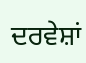ਦਰਵੇਸ਼ਾਂ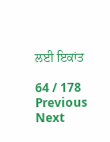ਲਈ ਇਕਾਂਤ

64 / 178
Previous
Next